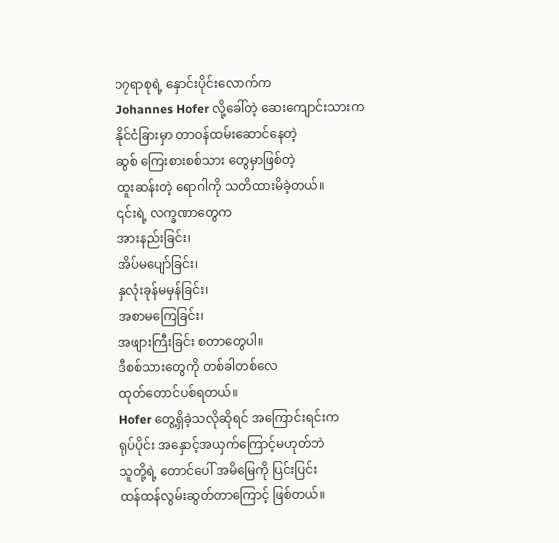၁၇ရာစုရဲ့ နှောင်းပိုင်းလောက်က
Johannes Hofer လို့ခေါ်တဲ့ ဆေးကျောင်းသားက
နိုင်ငံခြားမှာ တာဝန်ထမ်းဆောင်နေတဲ့
ဆွစ် ကြေးစားစစ်သား တွေမှာဖြစ်တဲ့
ထူးဆန်းတဲ့ ရောဂါကို သတိထားမိခဲ့တယ်။
၎င်းရဲ့ လက္ခဏာတွေက
အားနည်းခြင်း၊
အိပ်မပျော်ခြင်း၊
နှလုံးခုန်မမှန်ခြင်း၊
အစာမကြေခြင်း၊
အဖျားကြီးခြင်း စတာတွေပါ။
ဒီစစ်သားတွေကို တစ်ခါတစ်လေ
ထုတ်တောင်ပစ်ရတယ်။
Hofer တွေ့ရှိခဲ့သလိုဆိုရင် အကြောင်းရင်းက
ရုပ်ပိုင်း အနှောင့်အယှက်ကြောင့်မဟုတ်ဘဲ
သူတို့ရဲ့ တောင်ပေါ် အမိမြေကို ပြင်းပြင်း
ထန်ထန်လွမ်းဆွတ်တာကြောင့် ဖြစ်တယ်။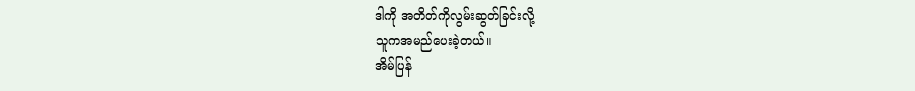ဒါကို အတိတ်ကိုလွမ်းဆွတ်ခြင်းလို့
သူကအမည်ပေးခဲ့တယ်။
အိမ်ပြန်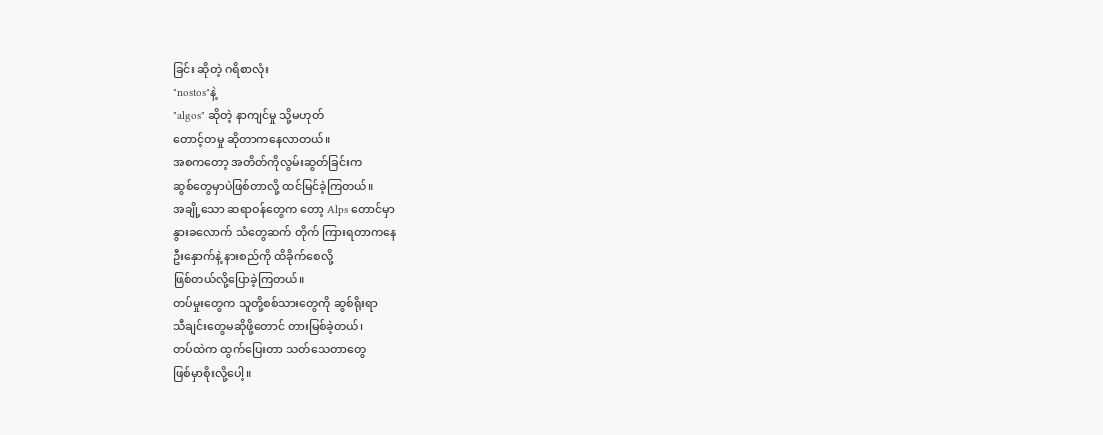ခြင်း ဆိုတဲ့ ဂရိစာလုံး
"nostos"နဲ့
"algos" ဆိုတဲ့ နာကျင်မှု သို့မဟုတ်
တောင့်တမှု ဆိုတာကနေလာတယ်။
အစကတော့ အတိတ်ကိုလွမ်းဆွတ်ခြင်းက
ဆွစ်တွေမှာပဲဖြစ်တာလို့ ထင်မြင်ခဲ့ကြတယ်။
အချို့သော ဆရာဝန်တွေက တော့ Alps တောင်မှာ
နွားခလောက် သံတွေဆက် တိုက် ကြားရတာကနေ
ဦးနှောက်နဲ့ နားစည်ကို ထိခိုက်စေလို့
ဖြစ်တယ်လို့ပြောခဲ့ကြတယ်။
တပ်မှုးတွေက သူတို့စစ်သားတွေကို ဆွစ်ရိုးရာ
သီချင်းတွေမဆိုဖို့တောင် တားမြစ်ခဲ့တယ်၊
တပ်ထဲက ထွက်ပြေးတာ သတ်သေတာတွေ
ဖြစ်မှာစိုးလို့ပေါ့။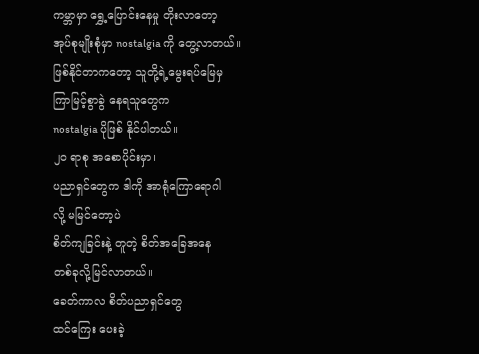ကမ္ဘာမှာ ရွှေ့ပြောင်းနေမှု တိုးလာတော့
အုပ်စုမျိုးစုံမှာ nostalgia ကို တွေ့လာတယ်။
ဖြစ်နိုင်တာကတော့ သူတို့ရဲ့မွေးရပ်မြေမှ
ကြာမြင့်စွာခွဲ နေရသူတွေက
nostalgia ပိုဖြစ် နိုင်ပါတယ်။
၂၀ ရာစု အစောပိုင်းမှာ၊
ပညာရှင်တွေက ဒါကို အာရုံကြောရောဂါ
လို့ မမြင်တော့ပဲ
စိတ်ကျခြင်းနဲ့ တူတဲ့ စိတ်အခြေအနေ
တစ်ခုလို့မြင်လာတယ်။
ခေတ်ကာလ စိတ်ပညာရှင်တွေ
ထင်ကြေး ပေးခဲ့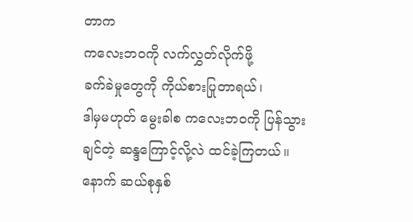တာက
ကလေးဘဝကို လက်လွှတ်လိုက်ဖို့
ခက်ခဲမှုတွေကို ကိုယ်စားပြုတာရယ်၊
ဒါမှမဟုတ် မွေးခါစ ကလေးဘဝကို ပြန်သွား
ချင်တဲ့ ဆန္ဒကြောင့်လို့လဲ ထင်ခဲ့ကြတယ်။
နောက် ဆယ်စုနှစ်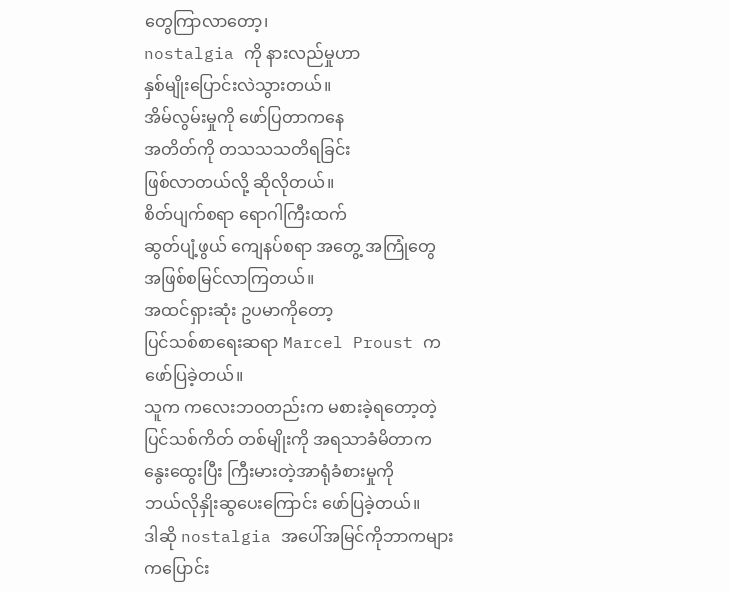တွေကြာလာတော့၊
nostalgia ကို နားလည်မှုဟာ
နှစ်မျိုးပြောင်းလဲသွားတယ်။
အိမ်လွမ်းမှုကို ဖော်ပြတာကနေ
အတိတ်ကို တသသသတိရခြင်း
ဖြစ်လာတယ်လို့ ဆိုလိုတယ်။
စိတ်ပျက်စရာ ရောဂါကြီးထက်
ဆွတ်ပျံ့ဖွယ် ကျေနပ်စရာ အတွေ့ အကြုံတွေ
အဖြစ်စမြင်လာကြတယ်။
အထင်ရှားဆုံး ဥပမာကိုတော့
ပြင်သစ်စာရေးဆရာ Marcel Proust က
ဖော်ပြခဲ့တယ်။
သူက ကလေးဘဝတည်းက မစားခဲ့ရတော့တဲ့
ပြင်သစ်ကိတ် တစ်မျိုးကို အရသာခံမိတာက
နွေးထွေးပြီး ကြီးမားတဲ့အာရုံခံစားမှုကို
ဘယ်လိုနှိုးဆွပေးကြောင်း ဖော်ပြခဲ့တယ်။
ဒါဆို nostalgia အပေါ်အမြင်ကိုဘာကများ
ကပြောင်း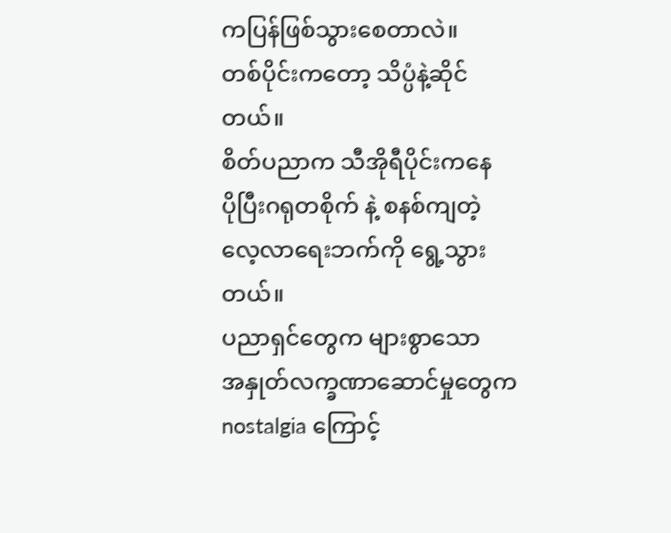ကပြန်ဖြစ်သွားစေတာလဲ။
တစ်ပိုင်းကတော့ သိပ္ပံနဲ့ဆိုင်တယ်။
စိတ်ပညာက သီအိုရီပိုင်းကနေ
ပိုပြီးဂရုတစိုက် နဲ့ စနစ်ကျတဲ့
လေ့လာရေးဘက်ကို ရွေ့သွားတယ်။
ပညာရှင်တွေက များစွာသော
အနှုတ်လက္ခဏာဆောင်မှုတွေက
nostalgia ကြောင့်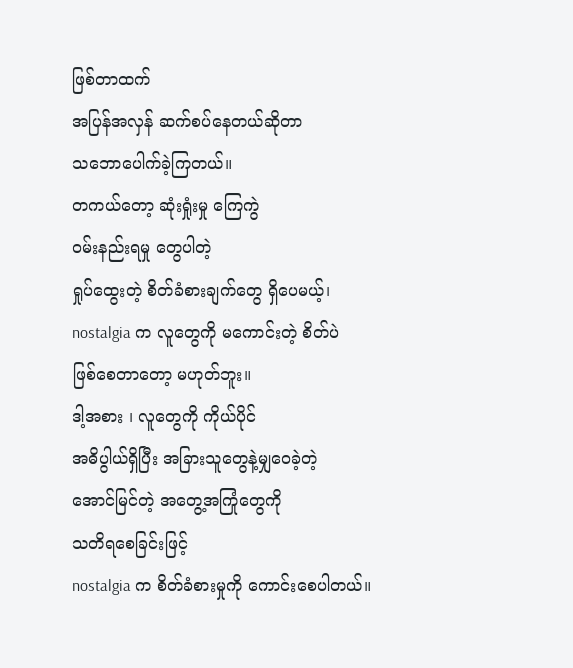ဖြစ်တာထက်
အပြန်အလှန် ဆက်စပ်နေတယ်ဆိုတာ
သဘောပေါက်ခဲ့ကြတယ်။
တကယ်တော့ ဆုံးရှုံးမှု ကြေကွဲ
ဝမ်းနည်းရမှု တွေပါတဲ့
ရှုပ်ထွေးတဲ့ စိတ်ခံစားချက်တွေ ရှိပေမယ့်၊
nostalgia က လူတွေကို မကောင်းတဲ့ စိတ်ပဲ
ဖြစ်စေတာတော့ မဟုတ်ဘူး။
ဒါ့အစား ၊ လူတွေကို ကိုယ်ပိုင်
အဓိပွါယ်ရှိပြီး အခြားသူတွေနဲ့မျှဝေခဲ့တဲ့
အောင်မြင်တဲ့ အတွေ့အကြုံတွေကို
သတိရစေခြင်းဖြင့်
nostalgia က စိတ်ခံစားမှုကို ကောင်းစေပါတယ်။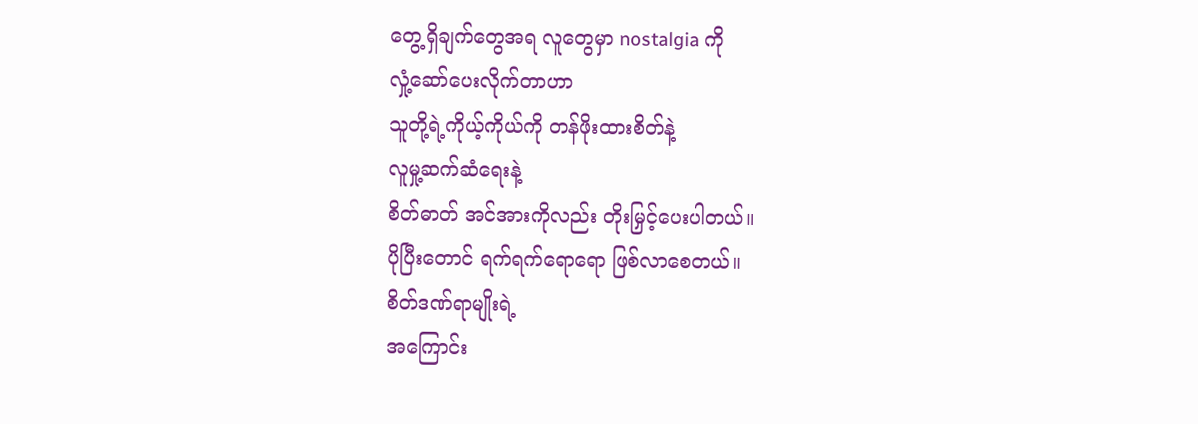တွေ့ရှိချက်တွေအရ လူတွေမှာ nostalgia ကို
လှုံ့ဆော်ပေးလိုက်တာဟာ
သူတို့ရဲ့ကိုယ့်ကိုယ်ကို တန်ဖိုးထားစိတ်နဲ့
လူမှု့ဆက်ဆံရေးနဲ့
စိတ်ဓာတ် အင်အားကိုလည်း တိုးမြှင့်ပေးပါတယ်။
ပိုပြီးတောင် ရက်ရက်ရောရော ဖြစ်လာစေတယ်။
စိတ်ဒဏ်ရာမျိုးရဲ့
အကြောင်း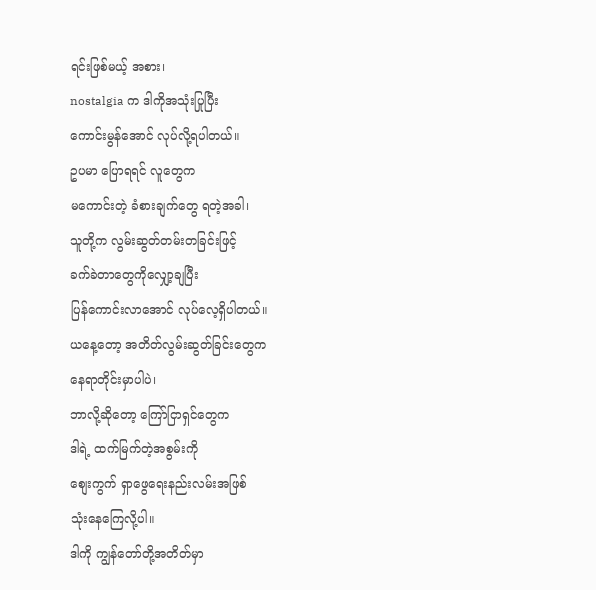ရင်းဖြစ်မယ့် အစား၊
nostalgia က ဒါကိုအသုံးပြုပြီး
ကောင်းမွန်အောင် လုပ်လို့ရပါတယ်။
ဥပမာ ပြောရရင် လူတွေက
မကောင်းတဲ့ ခံစားချက်တွေ ရတဲ့အခါ၊
သူတို့က လွမ်းဆွတ်တမ်းတခြင်းဖြင့်
ခက်ခဲတာတွေကိုလျှော့ချပြီး
ပြန်ကောင်းလာအောင် လုပ်လေ့ရှိပါတယ်။
ယနေ့တော့ အတိတ်လွမ်းဆွတ်ခြင်းတွေက
နေရာတိုင်းမှာပါပဲ၊
ဘာလို့ဆိုတော့ ကြော်ငြာရှင်တွေက
ဒါရဲ့ ထက်မြက်တဲ့အစွမ်းကို
စျေးကွက် ရှာဖွေရေးနည်းလမ်းအဖြစ်
သုံးနေကြေလို့ပါ။
ဒါကို ကျွန်တော်တို့အတိတ်မှာ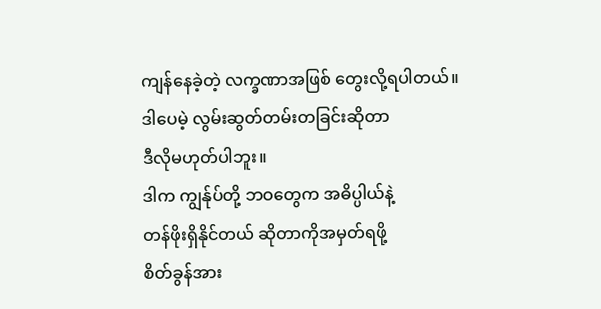ကျန်နေခဲ့တဲ့ လက္ခဏာအဖြစ် တွေးလို့ရပါတယ်။
ဒါပေမဲ့ လွမ်းဆွတ်တမ်းတခြင်းဆိုတာ
ဒီလိုမဟုတ်ပါဘူး။
ဒါက ကျွန်ုပ်တို့ ဘဝတွေက အဓိပ္ပါယ်နဲ့
တန်ဖိုးရှိနိုင်တယ် ဆိုတာကိုအမှတ်ရဖို့
စိတ်ခွန်အား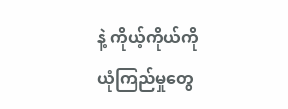နဲ့ ကိုယ့်ကိုယ်ကို
ယုံကြည်မှုတွေ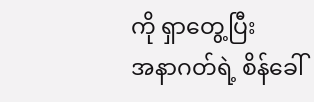ကို ရှာတွေ့ပြီး
အနာဂတ်ရဲ့ စိန်ခေါ်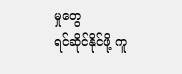မှုတွေ
ရင်ဆိုင်နိုင်ဖို့ ကူ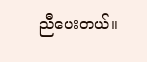ညီပေးတယ်။